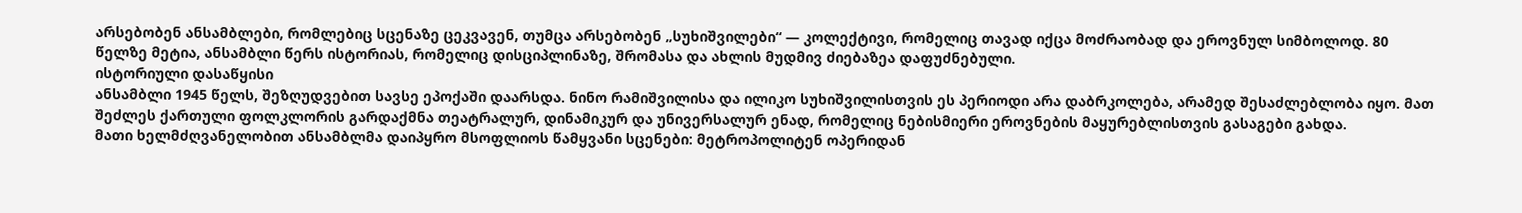არსებობენ ანსამბლები, რომლებიც სცენაზე ცეკვავენ, თუმცა არსებობენ „სუხიშვილები“ — კოლექტივი, რომელიც თავად იქცა მოძრაობად და ეროვნულ სიმბოლოდ. 80 წელზე მეტია, ანსამბლი წერს ისტორიას, რომელიც დისციპლინაზე, შრომასა და ახლის მუდმივ ძიებაზეა დაფუძნებული.
ისტორიული დასაწყისი
ანსამბლი 1945 წელს, შეზღუდვებით სავსე ეპოქაში დაარსდა. ნინო რამიშვილისა და ილიკო სუხიშვილისთვის ეს პერიოდი არა დაბრკოლება, არამედ შესაძლებლობა იყო. მათ შეძლეს ქართული ფოლკლორის გარდაქმნა თეატრალურ, დინამიკურ და უნივერსალურ ენად, რომელიც ნებისმიერი ეროვნების მაყურებლისთვის გასაგები გახდა.
მათი ხელმძღვანელობით ანსამბლმა დაიპყრო მსოფლიოს წამყვანი სცენები: მეტროპოლიტენ ოპერიდან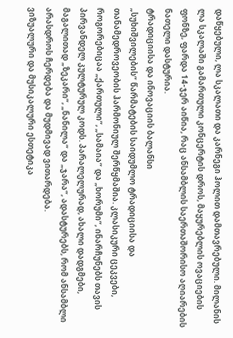დაწყებული, ლა სკალათი და კარნეგი ჰოლით დამთავრებული. მილანის ლა სკალაში გამართული კონცერტის დროს, მაყურებლის ოვაციების ფონზე, ფარდა 14-ჯერ აიწია, რაც ანსამბლის საერთაშორისო აღიარების ნათელი დასტურია.
ტრადიციისა და ინოვაციის ბალანსი
„სუხიშვილების“ წარმატების საიდუმლო ტრადიციისა და თანამედროვეობის ჰარმონიულ შერწყმაშია. კლასიკური ცეკვები, როგორებიცაა „ქართული“, „სამაია“ და „ხორუმი“, ინარჩუნებს თავის პირვანდელ კულტურულ კოდს. პარალელურად, ახალი დადგმები, მაგალითად „ზეკარი“, „ნანილა“ და „ჯარა“, ადასტურებს, რომ ანსამბლი არასდროს ჩერდება და მუდმივად ვითარდება.
ვიზუალური და მუსიკალური ესთეტიკა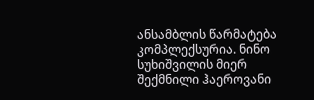ანსამბლის წარმატება კომპლექსურია. ნინო სუხიშვილის მიერ შექმნილი ჰაეროვანი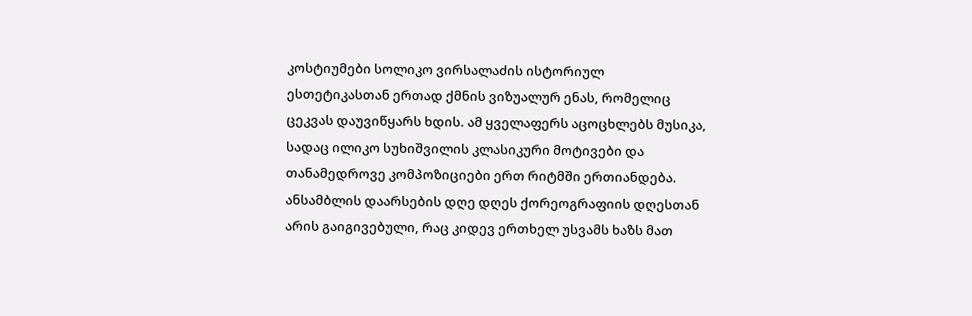კოსტიუმები სოლიკო ვირსალაძის ისტორიულ ესთეტიკასთან ერთად ქმნის ვიზუალურ ენას, რომელიც ცეკვას დაუვიწყარს ხდის. ამ ყველაფერს აცოცხლებს მუსიკა, სადაც ილიკო სუხიშვილის კლასიკური მოტივები და თანამედროვე კომპოზიციები ერთ რიტმში ერთიანდება.
ანსამბლის დაარსების დღე დღეს ქორეოგრაფიის დღესთან არის გაიგივებული, რაც კიდევ ერთხელ უსვამს ხაზს მათ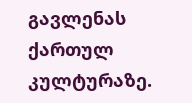გავლენას ქართულ კულტურაზე.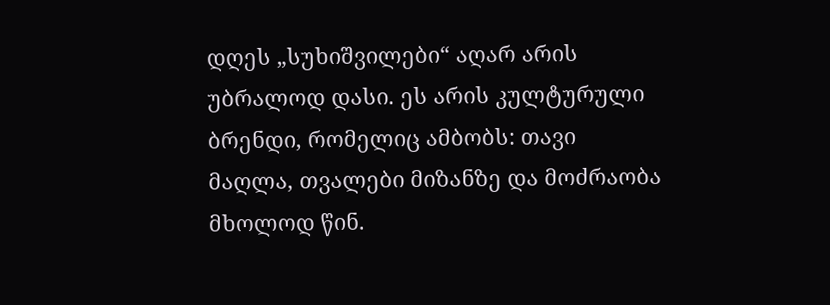დღეს „სუხიშვილები“ აღარ არის უბრალოდ დასი. ეს არის კულტურული ბრენდი, რომელიც ამბობს: თავი მაღლა, თვალები მიზანზე და მოძრაობა მხოლოდ წინ.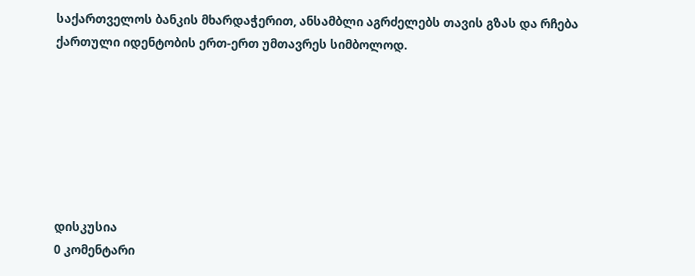საქართველოს ბანკის მხარდაჭერით, ანსამბლი აგრძელებს თავის გზას და რჩება ქართული იდენტობის ერთ-ერთ უმთავრეს სიმბოლოდ.







დისკუსია
0 კომენტარი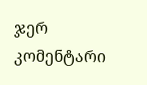ჯერ კომენტარი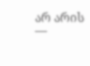არ არის —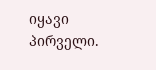იყავი პირველი.